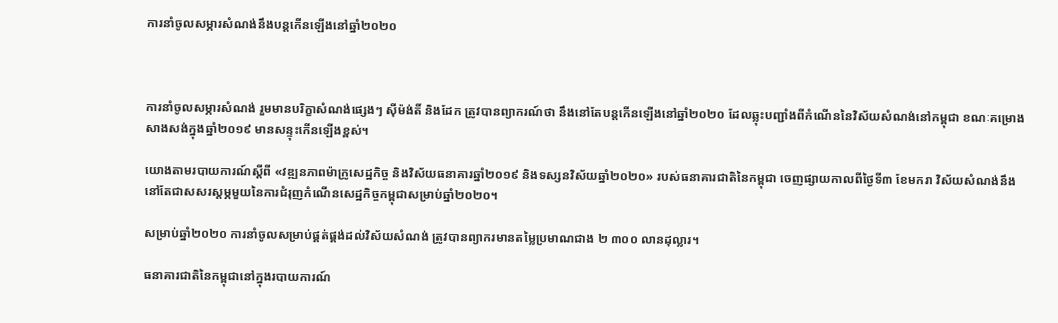ការនាំចូលសម្ភារសំណង់នឹងបន្តកើនឡើងនៅឆ្នាំ២០២០



ការនាំចូលសម្ភារសំណង់ រួមមានបរិក្ខាសំណង់ផ្សេងៗ ស៊ីម៉ង់តិ៍ និងដែក ត្រូវបានព្យាករណ៍ថា នឹងនៅតែបន្តកើនឡើងនៅឆ្នាំ២០២០ ដែលឆ្លុះបញ្ជាំងពីកំណើននៃវិស័យសំណង់នៅកម្ពុជា ខណៈគម្រោងសាងសង់ក្នុងឆ្នាំ២០១៩ មានសន្ទុះកើនឡើងខ្ពស់។

យោងតាមរបាយការណ៍ស្តីពី «វឌ្ឍនភាពម៉ាក្រូសេដ្ឋកិច្ច និងវិស័យធនាគារឆ្នាំ២០១៩ និងទស្សនវិស័យឆ្នាំ២០២០» របស់ធនាគារជាតិនៃកម្ពុជា ចេញផ្សាយកាលពីថ្ងៃទី៣ ខែមករា វិស័យសំណង់នឹងនៅតែជាសសរស្តម្ភមួយនៃការជំរុញកំណើនសេដ្ឋកិច្ចកម្ពុជាសម្រាប់ឆ្នាំ២០២០។

សម្រាប់ឆ្នាំ២០២០ ការនាំចូលសម្រាប់ផ្គត់ផ្គង់ដល់វិស័យសំណង់ ត្រូវបានព្យាករមានតម្លៃប្រមាណជាង ២ ៣០០ លានដុល្លារ។

ធនាគារជាតិនៃកម្ពុជានៅក្នុងរបាយការណ៍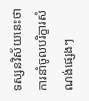ទស្សនវិស័យនេះថា ការនាំចូលបរិក្ខារសំណង់ផ្សេងៗ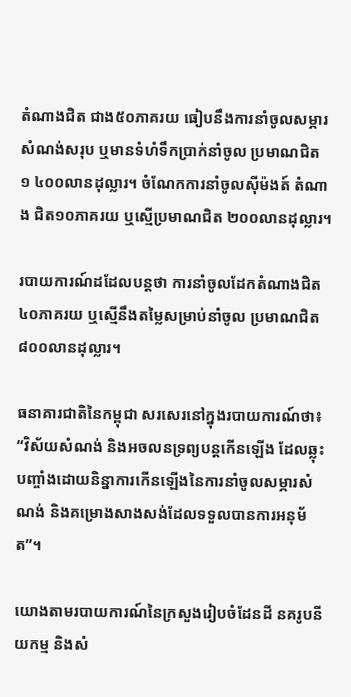តំណាងជិត ជាង៥០ភាគរយ ធៀបនឹងការនាំចូលសម្ភារសំណង់សរុប ឬមានទំហំទឹកប្រាក់នាំចូល ប្រមាណជិត ១ ៤០០លានដុល្លារ។ ចំណែកការនាំចូលស៊ីម៉ងត៍ តំណាង ជិត១០ភាគរយ ឬស្មើប្រមាណជិត ២០០លានដុល្លារ។

របាយការណ៍ដដែលបន្តថា ការនាំចូលដែកតំណាងជិត ៤០ភាគរយ ឬស្មើនឹងតម្លៃសម្រាប់នាំចូល ប្រមាណជិត ៨០០លានដុល្លារ។

ធនាគារជាតិនៃកម្ពុជា សរសេរនៅក្នុងរបាយការណ៍ថា៖ “វិស័យសំណង់ និងអចលនទ្រព្យបន្តកើនឡើង ដែលឆ្លុះបញ្ចាំងដោយនិន្នាការកើនឡើងនៃការនាំចូលសម្ភារសំណង់ និងគម្រោងសាងសង់ដែលទទួលបានការអនុម័ត”។

យោងតាមរបាយការណ៍នៃក្រសួងរៀបចំដែនដី នគរូបនីយកម្ម និងសំ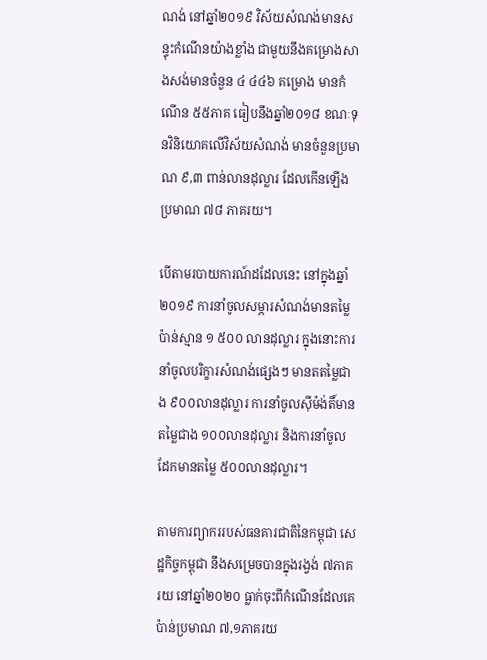ណង់ នៅឆ្នាំ២០១៩ វិស័យសំណង់មានសន្ទុះកំណើនយ៉ាងខ្លាំង ជាមួយនឹងគម្រោងសាងសង់មានចំនួន ៤ ៤៤៦ គម្រោង មានកំណើន ៥៥ភាគ ធៀបនឹងឆ្នាំ២០១៨ ខណៈទុនវិនិយោគលើវិស័យសំណង់ មានចំនួនប្រមាណ ៩,៣ ពាន់លានដុល្លារ ដែលកើនឡើងប្រមាណ ៧៨ ភាគរយ។

បើតាមរបាយការណ៍ដដែលនេះ នៅក្នុងឆ្នាំ២០១៩ ការនាំចូលសម្ភារសំណង់មានតម្លៃប៉ាន់ស្មាន ១ ៥០០ លានដុល្លារ ក្នុងនោះការនាំចូលបរិក្ខារសំណង់ផ្សេងៗ មានតតម្លៃជាង ៩០០លានដុល្លារ ការនាំចូលស៊ីម៉ង់តិ៍មានតម្លៃជាង ១០០លានដុល្លារ និងការនាំចូលដែកមានតម្លៃ ៥០០លានដុល្លារ។

តាមការព្យាកររបស់ធនគារជាតិនៃកម្ពុជា សេដ្ឋកិច្ចកម្ពុជា នឹងសម្រេចបានក្នុងរង្វង់ ៧ភាគរយ នៅឆ្នាំ២០២០ ធ្លាក់ចុះពីកំណើនដែលគេប៉ាន់ប្រមាណ ៧,១ភាគរយ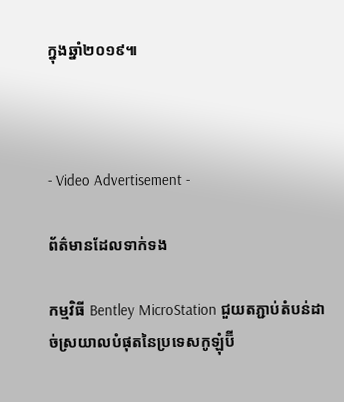ក្នុងឆ្នាំ២០១៩៕



- Video Advertisement -

ព័ត៌មានដែលទាក់ទង

កម្មវិធី Bentley MicroStation ជួយតភ្ជាប់តំបន់ដាច់ស្រយាលបំផុតនៃប្រទេសកូឡុំប៊ី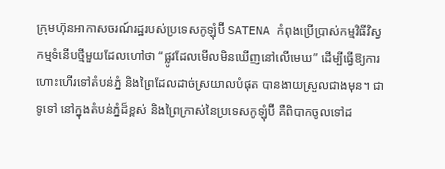ក្រុមហ៊ុនអាកាសចរណ៍រដ្ឋរបស់ប្រទេសកូឡុំប៊ី SATENA កំពុងប្រើប្រាស់កម្មវិធីវិស្វកម្មទំនើបថ្មីមួយដែលហៅថា “ផ្លូវដែលមើលមិនឃើញនៅលើមេឃ” ដើម្បីធ្វើឱ្យការហោះហើរទៅតំបន់ភ្នំ និងព្រៃដែលដាច់ស្រយាលបំផុត បានងាយស្រួលជាងមុន។ ជាទូទៅ នៅក្នុងតំបន់ភ្នំដ៏ខ្ពស់ និងព្រៃក្រាស់នៃប្រទេសកូឡុំប៊ី គឺពិបាកចូលទៅដ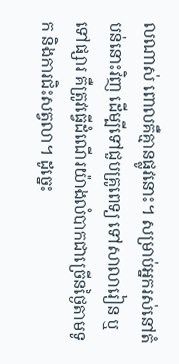លណាស់ ពោលគឺគ្មានផ្លូវនោះ។ សម្រាប់អ្នករស់នៅតំបន់នោះវិញ ដើម្បីទៅជួបគ្រូពេទ្យ ទៅសាលារៀន ឬទៅផ្សារ គឺត្រូវធ្វើដំណើរយ៉ាងលំបាកជាច្រើនថ្ងៃតាមទូក និងការជិះសត្វលា។ ដូច្នេះ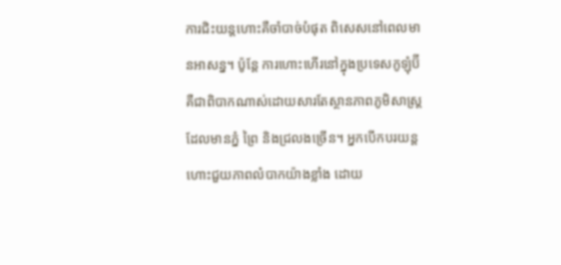ការជិះយន្តហោះគឺចាំបាច់បំផុត ពិសេសនៅពេលមានអាសន្ន។ ប៉ូន្តែ ការហោះហើរនៅក្នុងប្រទេសកូឡុំប៊ី គឺជាពិបាកណាស់ដោយសារតែស្ថានភាពភូមិសាស្ត្រ ដែលមានភ្នំ ព្រៃ និងជ្រលងច្រើន។ អ្នកបើកបរយន្តហោះជួយភាពលំបាកយ៉ាងខ្លាំង ដោយ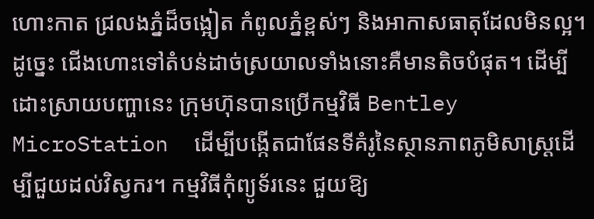ហោះកាត ជ្រលងភ្នំដ៏ចង្អៀត កំពូលភ្នំខ្ពស់ៗ និងអាកាសធាតុដែលមិនល្អ។ ដូច្នេះ ជើងហោះទៅតំបន់ដាច់ស្រយាលទាំងនោះគឺមានតិចបំផុត។ ដើម្បីដោះស្រាយបញ្ហានេះ ក្រុមហ៊ុនបានប្រើកម្មវិធី Bentley MicroStation  ដើម្បីបង្កើតជាផែនទីគំរូនៃស្ថានភាពភូមិសាស្ដ្រដើម្បីជួយដល់វិស្វករ។ កម្មវិធីកុំព្យូទ័រនេះ ជួយឱ្យ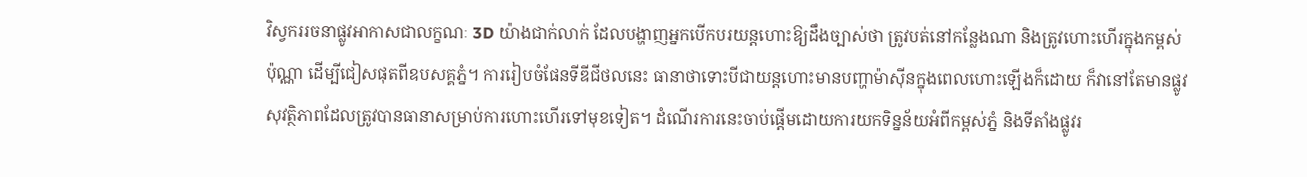វិស្វកររចនាផ្លូវអាកាសជាលក្ខណៈ 3D យ៉ាងជាក់លាក់ ដែលបង្ហាញអ្នកបើកបរយន្តហោះឱ្យដឹងច្បាស់ថា ត្រូវបត់នៅកន្លែងណា និងត្រូវហោះហើរក្នុងកម្ពស់ប៉ុណ្ណា ដើម្បីជៀសផុតពីឧបសគ្គភ្នំ។ ការរៀបចំផែនទីឌីជីថលនេះ ធានាថាទោះបីជាយន្តហោះមានបញ្ហាម៉ាស៊ីនក្នុងពេលហោះឡើងក៏ដោយ ក៏វានៅតែមានផ្លូវសុវត្ថិភាពដែលត្រូវបានធានាសម្រាប់ការហោះហើរទៅមុខទៀត។ ដំណើរការនេះចាប់ផ្តើមដោយការយកទិន្នន័យអំពីកម្ពស់ភ្នំ និងទីតាំងផ្លូវរ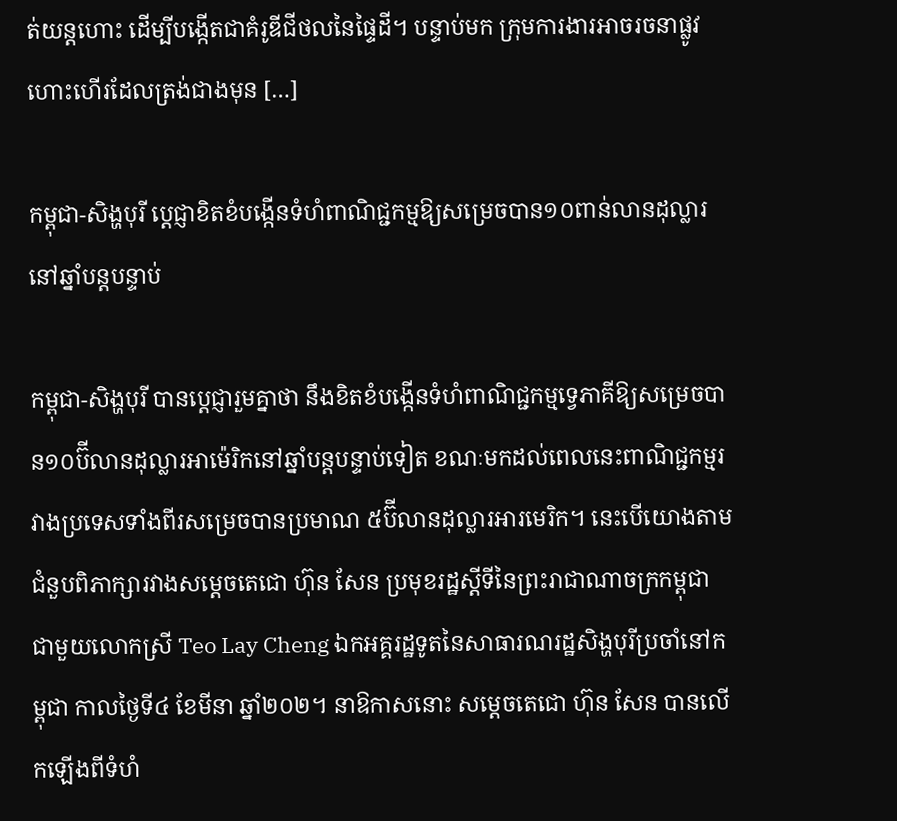ត់យន្តហោះ ដើម្បីបង្កើតជាគំរូឌីជីថលនៃផ្ទៃដី។ បន្ទាប់មក ក្រុមការងារអាចរចនាផ្លូវហោះហើរដែលត្រង់ជាងមុន […]

កម្ពុជា-សិង្ហបុរី ប្តេជ្ញាខិតខំបង្កើនទំហំពាណិជ្ជកម្មឱ្យសម្រេចបាន១០ពាន់លានដុល្លារនៅឆ្នាំបន្តបន្ទាប់

កម្ពុជា-សិង្ហបុរី បានប្តេជ្ញារួមគ្នាថា នឹងខិតខំបង្កើនទំហំពាណិជ្ជកម្មទ្វេភាគីឱ្យសម្រេចបាន១០ប៊ីលានដុល្លារអាម៉េរិកនៅឆ្នាំបន្តបន្ទាប់ទៀត ខណៈមកដល់ពេលនេះពាណិជ្ជកម្មរវាងប្រទេសទាំងពីរសម្រេចបានប្រមាណ ៥ប៊ីលានដុល្លារអារមេរិក។ នេះបើយោងតាមជំនួបពិភាក្សារវាងសម្តេចតេជោ ហ៊ុន សែន ប្រមុខរដ្ឋស្តីទីនៃព្រះរាជាណាចក្រកម្ពុជា ជាមួយលោកស្រី Teo Lay Cheng ឯកអគ្គរដ្ឋទូតនៃសាធារណរដ្ឋសិង្ហបុរីប្រចាំនៅកម្ពុជា កាលថ្ងៃទី៤ ខែមីនា ឆ្នាំ២០២។ នាឱកាសនោះ សម្តេចតេជោ ហ៊ុន សែន បានលើកឡើងពីទំហំ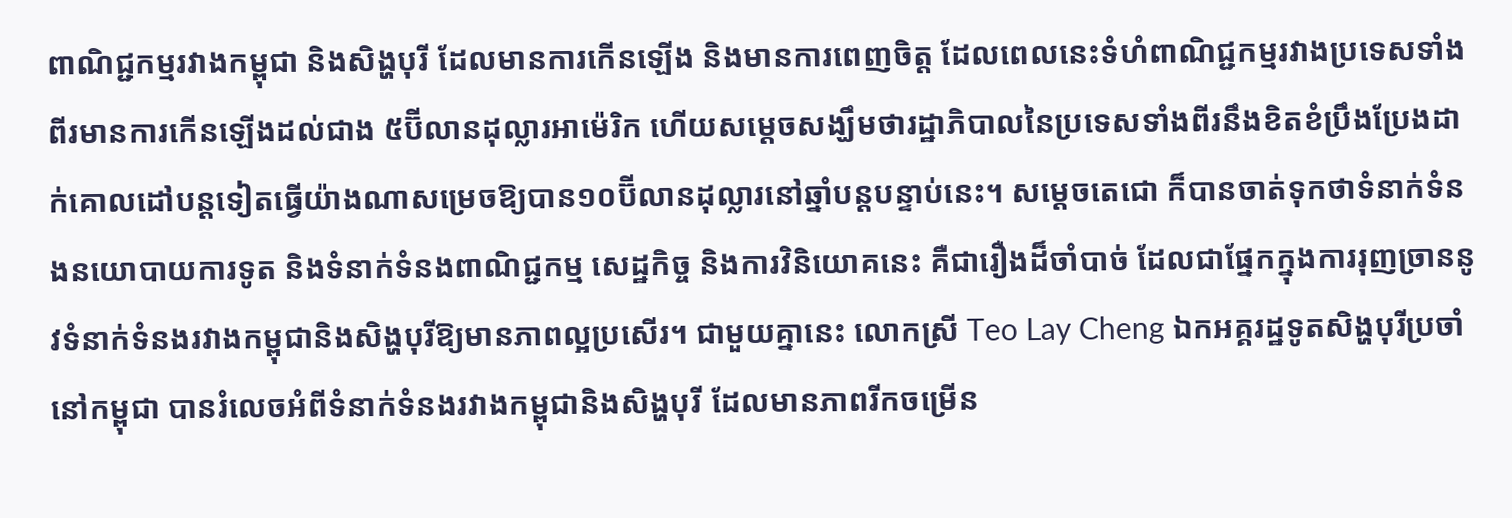ពាណិជ្ជកម្មរវាងកម្ពុជា និងសិង្ហបុរី ដែលមានការកើនឡើង និងមានការពេញចិត្ត ដែលពេលនេះទំហំពាណិជ្ជកម្មរវាងប្រទេសទាំងពីរមានការកើនឡើងដល់ជាង ៥ប៊ីលានដុល្លារអាម៉េរិក ហើយសម្ដេចសង្ឃឹមថារដ្ឋាភិបាលនៃប្រទេសទាំងពីរនឹងខិតខំប្រឹងប្រែងដាក់គោលដៅបន្តទៀតធ្វើយ៉ាងណាសម្រេចឱ្យបាន១០ប៊ីលានដុល្លារនៅឆ្នាំបន្តបន្ទាប់នេះ។ សម្ដេចតេជោ ក៏បានចាត់ទុកថាទំនាក់ទំនងនយោបាយការទូត និងទំនាក់ទំនងពាណិជ្ជកម្ម សេដ្ឋកិច្ច និងការវិនិយោគនេះ គឺជារឿងដ៏ចាំបាច់ ដែលជាផ្នែកក្នុងការរុញច្រាននូវទំនាក់ទំនងរវាងកម្ពុជានិងសិង្ហបុរីឱ្យមានភាពល្អប្រសើរ។ ជាមួយគ្នានេះ លោកស្រី Teo Lay Cheng ឯកអគ្គរដ្ឋទូតសិង្ហបុរីប្រចាំនៅកម្ពុជា បានរំលេចអំពីទំនាក់ទំនងរវាងកម្ពុជានិងសិង្ហបុរី ដែលមានភាពរីកចម្រើន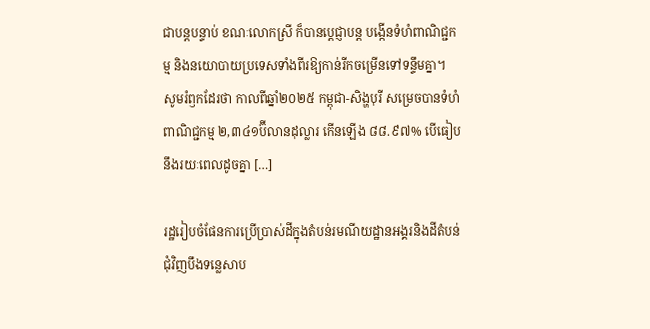ជាបន្តបន្ទាប់ ខណៈលោកស្រី ក៏បានប្តេជ្ញាបន្ត បង្កើនទំហំពាណិជ្ជកម្ម និងនយោបាយប្រទេសទាំងពីរឱ្យកាន់រីកចម្រើនទៅទន្ទឹមគ្នា។ សូមរំឭកដែរថា កាលពីឆ្នាំ២០២៥ កម្ពុជា-សិង្ហបុរី សម្រេចបានទំហំពាណិជ្ជកម្ម ២,៣៤១ប៊ីលានដុល្លារ កើនឡើង ៨៨.៩៧% បើធៀបនឹងរយៈពេលដូចគ្នា […]

រដ្ឋរៀបចំផែនការប្រើប្រាស់ដីក្នុងតំបន់រមណីយដ្ឋានអង្គរនិងដីតំបន់ជុំវិញបឹងទន្លេសាប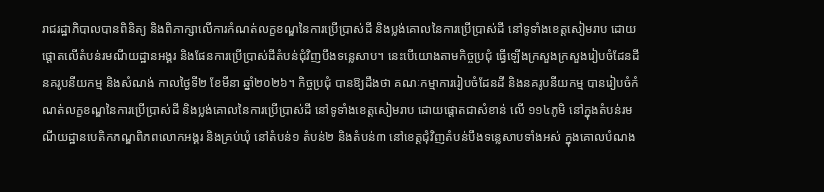រាជរដ្ឋាភិបាលបានពិនិត្យ និងពិភាក្សាលើការកំណត់លក្ខខណ្ឌនៃការប្រើប្រាស់ដី និងប្លង់គោលនៃការប្រើប្រាស់ដី នៅទូទាំងខេត្តសៀមរាប ដោយផ្តោតលើតំបន់រមណីយដ្ឋានអង្គរ និងផែនការប្រើប្រាស់ដីតំបន់ជុំវិញបឹងទន្លេសាប។ នេះបើយោងតាមកិច្ចប្រជុំ ធ្វើឡើងក្រសួងក្រសួងរៀបចំដែនដី នគរូបនីយកម្ម និងសំណង់ កាលថ្ងៃទី២ ខែមីនា ឆ្នាំ២០២៦។ កិច្ចប្រជុំ បានឱ្យដឹងថា គណៈកម្មាការរៀបចំដែនដី និងនគរូបនីយកម្ម បានរៀបចំកំណត់លក្ខខណ្ឌនៃការប្រើប្រាស់ដី និងប្លង់គោលនៃការប្រើប្រាស់ដី នៅទូទាំងខេត្តសៀមរាប ដោយផ្តោតជាសំខាន់ លើ ១១៤ភូមិ នៅក្នុងតំបន់រមណីយដ្ឋានបេតិកភណ្ឌពិភពលោកអង្គរ និងគ្រប់ឃុំ នៅតំបន់១ តំបន់២ និងតំបន់៣ នៅខេត្តជុំវិញតំបន់បឹងទន្លេសាបទាំងអស់ ក្នុងគោលបំណង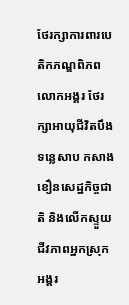ថែរក្សាការពារបេតិកភណ្ឌពិភពលោកអង្គរ ថែរក្សាអាយុជីវិតបឹងទន្លេសាប កសាងខឿនសេដ្ឋកិច្ចជាតិ និងលើកស្ទួយជីវភាពអ្នកស្រុកអង្គរ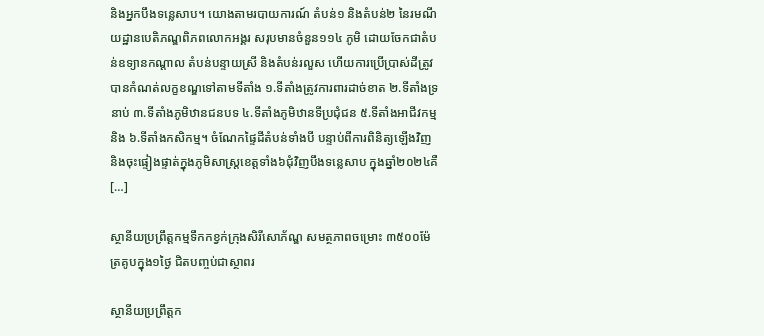និងអ្នកបឹងទន្លេសាប។ យោងតាមរបាយការណ៍ តំបន់១ និងតំបន់២ នៃរមណីយដ្ឋានបេតិភណ្ឌពិភពលោកអង្គរ សរុបមានចំនួន១១៤ ភូមិ ដោយចែកជាតំបន់ឧទ្យានកណ្តាល តំបន់បន្ទាយស្រី និងតំបន់រលួស ហើយការប្រើប្រាស់ដីត្រូវបានកំណត់លក្ខខណ្ឌទៅតាមទីតាំង ១.ទីតាំងត្រូវការពារដាច់ខាត ២.ទីតាំងទ្រនាប់ ៣.ទីតាំងភូមិឋានជនបទ ៤.ទីតាំងភូមិឋានទីប្រជុំជន ៥.ទីតាំងអាជីវកម្ម និង ៦.ទីតាំងកសិកម្ម។ ចំណែកផ្ទៃដីតំបន់ទាំងបី បន្ទាប់ពីការពិនិត្យឡើងវិញ និងចុះផ្ទៀងផ្ទាត់ក្នុងភូមិសាស្ត្រខេត្តទាំង៦ជុំវិញបឹងទន្លេសាប ក្នុងឆ្នាំ២០២៤គឺ […]

ស្ថានីយប្រព្រឹត្តកម្មទឹកកខ្វក់ក្រុងសិរីសោភ័ណ្ឌ សមត្ថភាពចម្រោះ ៣៥០០ម៉ែត្រគូបក្នុង១ថ្ងៃ ជិតបញ្ចប់ជាស្ថាពរ

ស្ថានីយប្រព្រឹត្តក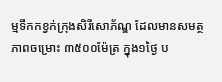ម្មទឹកកខ្វក់ក្រុងសិរីសោភ័ណ្ឌ ដែលមានសមត្ថភាពចម្រោះ ៣៥០០ម៉ែត្រ ក្នុង១ថ្ងៃ ប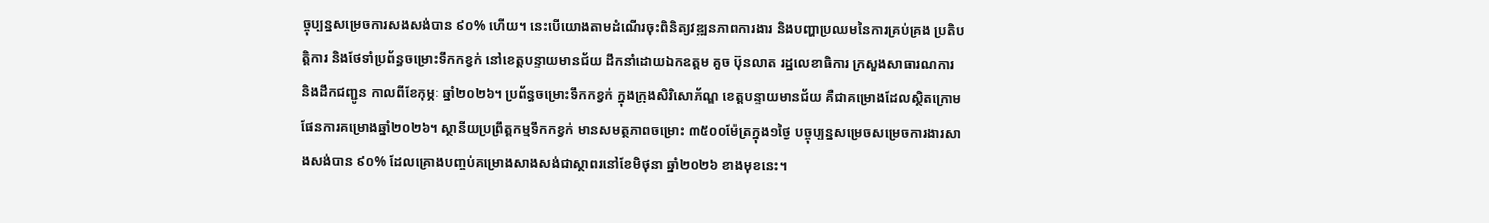ច្ចុប្បន្នសម្រេចការសងសង់បាន ៩០% ហើយ។ នេះបើយោងតាមដំណើរចុះពិនិត្យវឌ្ឍនភាពការងារ និងបញ្ហាប្រឈមនៃការគ្រប់គ្រង ប្រតិបត្តិការ និងថែទាំប្រព័ន្ធចម្រោះទឹកកខ្វក់ នៅខេត្តបន្ទាយមានជ័យ ដឹកនាំដោយឯកឧត្តម គួច ប៊ុនលាត រដ្ឋលេខាធិការ ក្រសួងសាធារណការ និងដឹកជញ្ជូន កាលពីខែកុម្ភៈ ឆ្នាំ២០២៦។ ប្រព័ន្ធចម្រោះទឹកកខ្វក់ ក្នុងក្រុងសិរិសោភ័ណ្ឌ ខេត្តបន្ទាយមានជ័យ គឺជាគម្រោងដែលស្ថិតក្រោមផែនការគម្រោងឆ្នាំ២០២៦។ ស្ថានីយប្រព្រឹត្តកម្មទឹកកខ្វក់ មានសមត្ថភាពចម្រោះ ៣៥០០ម៉ែត្រក្នុង១ថ្ងៃ បច្ចុប្បន្នសម្រេចសម្រេចការងារសាងសង់បាន ៩០% ដែលគ្រោងបញ្ចប់គម្រោងសាងសង់ជាស្ថាពរនៅខែមិថុនា ឆ្នាំ២០២៦ ខាងមុខនេះ។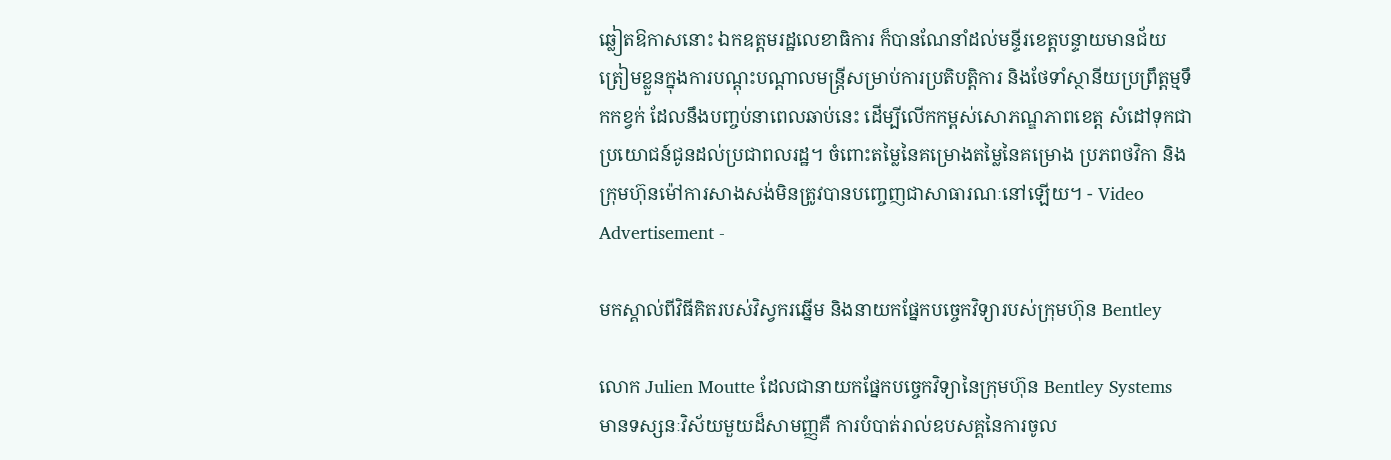ឆ្លៀតឱកាសនោះ ឯកឧត្តមរដ្ឋលេខាធិការ ក៏បានណែនាំដល់មន្ទីរខេត្តបន្ទាយមានជ័យ ត្រៀមខ្លួនក្នុងការបណ្តុះបណ្តាលមន្រ្តីសម្រាប់ការប្រតិបត្តិការ និងថែទាំស្ថានីយប្រព្រឹត្តម្មទឹកកខ្វក់ ដែលនឹងបញ្ចប់នាពេលឆាប់នេះ ដើម្បីលើកកម្ពស់សោភណ្ឌភាពខេត្ត សំដៅទុកជាប្រយោជន៍ជូនដល់ប្រជាពលរដ្ឋ។ ចំពោះតម្លៃនៃគម្រោងតម្លៃនៃគម្រោង ប្រភពថវិកា និងក្រុមហ៊ុនម៉ៅការសាងសង់មិនត្រូវបានបញ្ចេញជាសាធារណៈនៅឡើយ។ - Video Advertisement -

មកស្គាល់ពីវិធីគិតរបស់វិស្វករឆ្នើម និងនាយកផ្នែកបច្ចេកវិទ្យារបស់ក្រុមហ៊ុន Bentley

លោក Julien Moutte ដែលជានាយកផ្នែកបច្ចេកវិទ្យានៃក្រុមហ៊ុន Bentley Systems មានទស្សនៈវិស័យមួយដ៏សាមញ្ញគឺ ការបំបាត់រាល់ឧបសគ្គនៃការចូល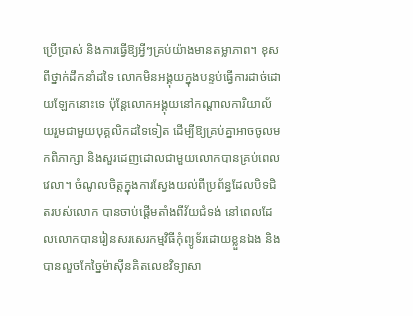ប្រើប្រាស់ និងការធ្វើឱ្យអ្វីៗគ្រប់យ៉ាងមានតម្លាភាព។ ខុសពីថ្នាក់ដឹកនាំដទៃ លោកមិនអង្គុយក្នុងបន្ទប់ធ្វើការដាច់ដោយឡែកនោះទេ ប៉ុន្តែលោកអង្គុយនៅកណ្តាលការិយាល័យរួមជាមួយបុគ្គលិកដទៃទៀត ដើម្បីឱ្យគ្រប់គ្នាអាចចូលមកពិភាក្សា និងសួរដេញដោលជាមួយលោកបានគ្រប់ពេលវេលា។ ចំណូលចិត្តក្នុងការស្វែងយល់ពីប្រព័ន្ធដែលបិទជិតរបស់លោក បានចាប់ផ្តើមតាំងពីវ័យជំទង់ នៅពេលដែលលោកបានរៀនសរសេរកម្មវិធីកុំព្យូទ័រដោយខ្លួនឯង និងបានលួចកែច្នៃម៉ាស៊ីនគិតលេខវិទ្យាសា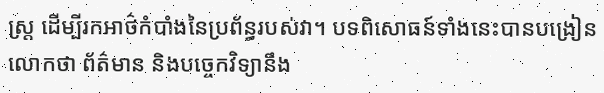ស្ត្រ ដើម្បីរកអាថ៌កំបាំងនៃប្រព័ន្ធរបស់វា។ បទពិសោធន៍ទាំងនេះបានបង្រៀនលោកថា ព័ត៌មាន និងបច្ចេកវិទ្យានឹង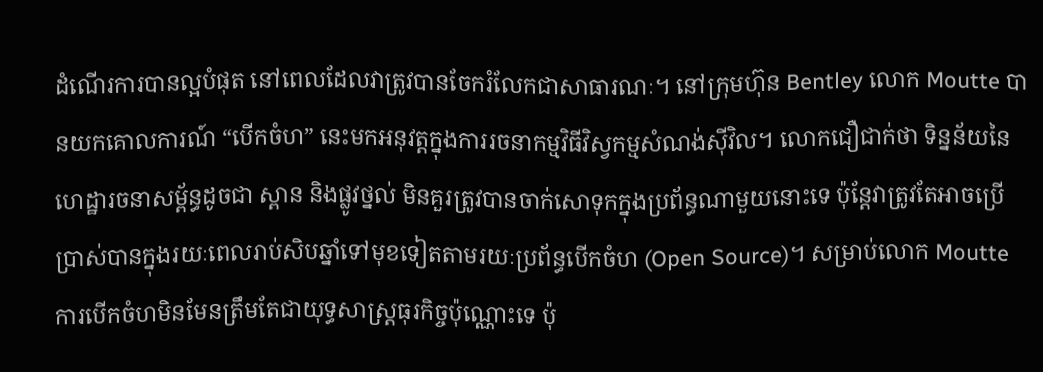ដំណើរការបានល្អបំផុត នៅពេលដែលវាត្រូវបានចែករំលែកជាសាធារណៈ។ នៅក្រុមហ៊ុន Bentley លោក Moutte បានយកគោលការណ៍ “បើកចំហ” នេះមកអនុវត្តក្នុងការរចនាកម្មវិធីវិស្វកម្មសំណង់ស៊ីវិល។ លោកជឿជាក់ថា ទិន្នន័យនៃហេដ្ឋារចនាសម្ព័ន្ធដូចជា ស្ពាន និងផ្លូវថ្នល់ មិនគួរត្រូវបានចាក់សោទុកក្នុងប្រព័ន្ធណាមួយនោះទេ ប៉ុន្តែវាត្រូវតែអាចប្រើប្រាស់បានក្នុងរយៈពេលរាប់សិបឆ្នាំទៅមុខទៀតតាមរយៈប្រព័ន្ធបើកចំហ (Open Source)។ សម្រាប់លោក Moutte ការបើកចំហមិនមែនត្រឹមតែជាយុទ្ធសាស្ត្រធុរកិច្ចប៉ុណ្ណោះទេ ប៉ុ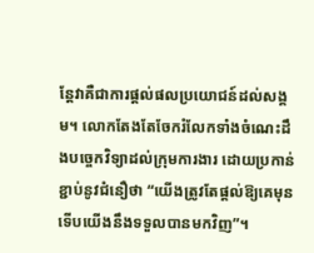ន្តែវាគឺជាការផ្តល់ផលប្រយោជន៍ដល់សង្គម។ លោកតែងតែចែករំលែកទាំងចំណេះដឹងបច្ចេកវិទ្យាដល់ក្រុមការងារ ដោយប្រកាន់ខ្ជាប់នូវជំនឿថា “យើងត្រូវតែផ្តល់ឱ្យគេមុន ទើបយើងនឹងទទួលបានមកវិញ”។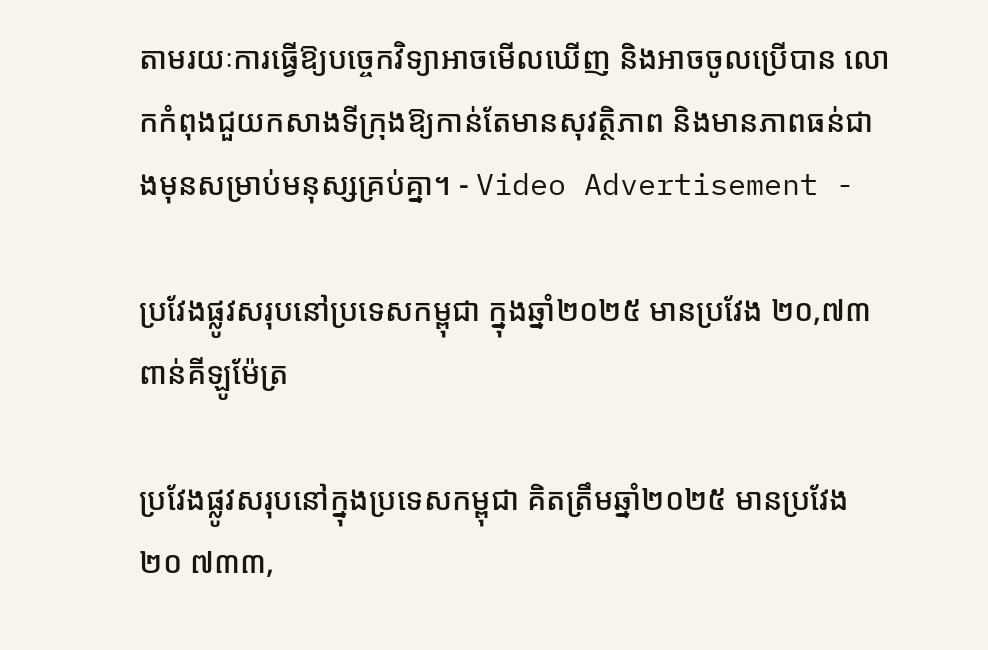តាមរយៈការធ្វើឱ្យបច្ចេកវិទ្យាអាចមើលឃើញ និងអាចចូលប្រើបាន លោកកំពុងជួយកសាងទីក្រុងឱ្យកាន់តែមានសុវត្ថិភាព និងមានភាពធន់ជាងមុនសម្រាប់មនុស្សគ្រប់គ្នា។ - Video Advertisement -

ប្រវែងផ្លូវសរុបនៅប្រទេសកម្ពុជា ក្នុងឆ្នាំ២០២៥ មានប្រវែង ២០,៧៣ ពាន់គីឡូម៉ែត្រ

ប្រវែងផ្លូវសរុបនៅក្នុងប្រទេសកម្ពុជា គិតត្រឹមឆ្នាំ២០២៥ មានប្រវែង ២០ ៧៣៣,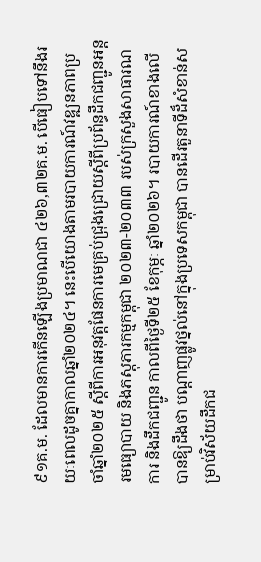៩១គ.ម. ដែលមានការកើនឡើងប្រមាណជា ៤២៦,៣២គ.ម. បើធៀបទៅនឹងរយៈពេលដូចគ្នាកាលឆ្នាំ២០២៤។ នេះបើយោងតាមរបាយការណ៍វឌ្ឍនភាពប្រចាំឆ្នាំ២០២៥ ស្តីពីការអនុវត្តផែនការមេគ្រប់ជ្រុងជ្រោយស្តីពីប្រព័ន្ធដឹកជញ្ជូនអន្តរមធ្យោបាយ និងភស្តុភារកម្មកម្ពុជា ២០២៣-២០៣៣ របស់ក្រសួងសាធារណការ និងដឹកជញ្ជូន កាលពីថ្ងៃទី២៥ ខែកុម្ភៈ ឆ្នាំ២០២៦។ របាយការណ៍ខាងលើ បានឱ្យដឹងថា បណ្តាញផ្លូវថ្នល់នៅក្នុងប្រទេសកម្ពុជា បានដើរតួនាទីដ៏សំខាន់សម្រាប់វិស័យដឹកជ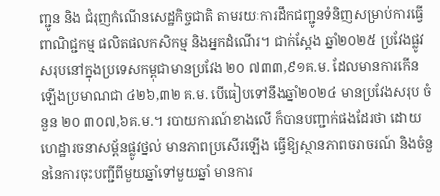ញ្ជូន និង ជំរុញកំណើនសេដ្ឋកិច្ចជាតិ តាមរយៈការដឹកជញ្ជូនទំនិញសម្រាប់ការធ្វើពាណិជ្ជកម្ម ផលិតផលកសិកម្ម និងអ្នកដំណើរ។ ជាក់ស្តែង ឆ្នាំ២០២៥ ប្រវែងផ្លូវសរុបនៅក្នុងប្រទេសកម្ពុជាមានប្រវែង ២០ ៧៣៣,៩១គ.ម. ដែលមានការកើនឡើងប្រមាណជា ៤២៦,៣២ គ.ម. បើធៀបទៅនឹងឆ្នាំ២០២៤ មានប្រវែងសរុប ចំនួន ២០ ៣០៧,៦គ.ម.។ របាយការណ៍ខាងលើ ក៏បានបញ្ជាក់ផងដែរថា ដោយហេដ្ឋារចនាសម្ព័នផ្លូវថ្នល់ មានភាពប្រសើរឡើង ធ្វើឱ្យស្ថានភាពចរាចរណ៍ និងចំនួននៃការចុះបញ្ជីពីមួយឆ្នាំទៅមួយឆ្នាំ មានការ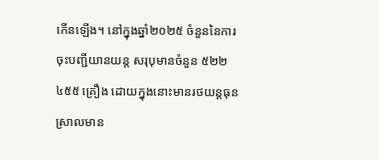កើនឡើង។ នៅក្នុងឆ្នាំ២០២៥ ចំនួននៃការចុះបញ្ជីយានយន្ត សរុបុមានចំនួន ៥២២ ៤៥៥ គ្រឿង ដោយក្នុងនោះមានរថយន្តធុនស្រាលមាន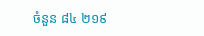ចំនួន ៨៤ ២១៩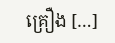គ្រឿង […]